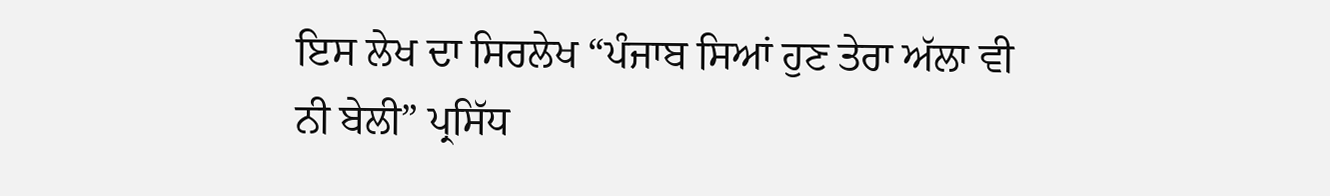ਇਸ ਲੇਖ ਦਾ ਸਿਰਲੇਖ “ਪੰਜਾਬ ਸਿਆਂ ਹੁਣ ਤੇਰਾ ਅੱਲਾ ਵੀ ਨੀ ਬੇਲੀ” ਪ੍ਰਸਿੱਧ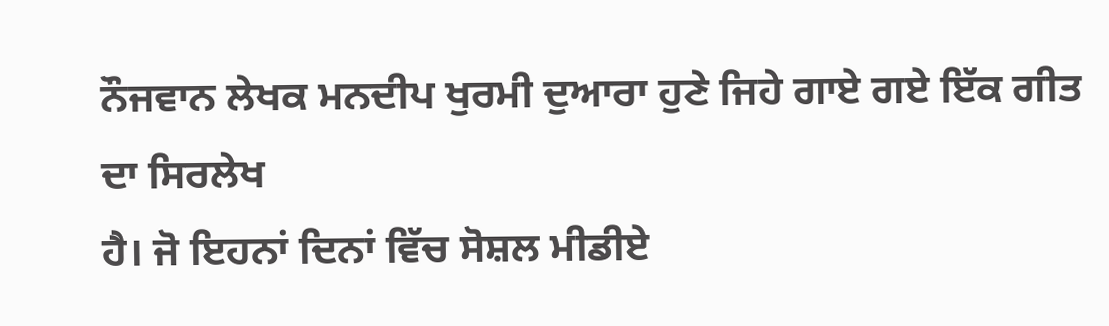ਨੌਜਵਾਨ ਲੇਖਕ ਮਨਦੀਪ ਖੁਰਮੀ ਦੁਆਰਾ ਹੁਣੇ ਜਿਹੇ ਗਾਏ ਗਏ ਇੱਕ ਗੀਤ ਦਾ ਸਿਰਲੇਖ
ਹੈ। ਜੋ ਇਹਨਾਂ ਦਿਨਾਂ ਵਿੱਚ ਸੋਸ਼ਲ ਮੀਡੀਏ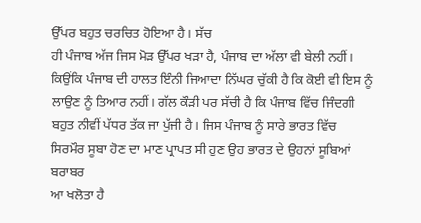ਉੱਪਰ ਬਹੁਤ ਚਰਚਿਤ ਹੋਇਆ ਹੈ। ਸੱਚ
ਹੀ ਪੰਜਾਬ ਅੱਜ ਜਿਸ ਮੋੜ ਉੱਪਰ ਖੜਾ ਹੈ, ਪੰਜਾਬ ਦਾ ਅੱਲਾ ਵੀ ਬੇਲੀ ਨਹੀਂ।
ਕਿਉਂਕਿ ਪੰਜਾਬ ਦੀ ਹਾਲਤ ਇੰਨੀ ਜਿਆਦਾ ਨਿੱਘਰ ਚੁੱਕੀ ਹੈ ਕਿ ਕੋਈ ਵੀ ਇਸ ਨੂੰ
ਲਾਉਣ ਨੂੰ ਤਿਆਰ ਨਹੀਂ। ਗੱਲ ਕੌੜੀ ਪਰ ਸੱਚੀ ਹੈ ਕਿ ਪੰਜਾਬ ਵਿੱਚ ਜਿੰਦਗੀ
ਬਹੁਤ ਨੀਵੀਂ ਪੱਧਰ ਤੱਕ ਜਾ ਪੁੱਜੀ ਹੈ। ਜਿਸ ਪੰਜਾਬ ਨੂੰ ਸਾਰੇ ਭਾਰਤ ਵਿੱਚ
ਸਿਰਮੌਰ ਸੂਬਾ ਹੋਣ ਦਾ ਮਾਣ ਪ੍ਰਾਪਤ ਸੀ ਹੁਣ ਉਹ ਭਾਰਤ ਦੇ ਉਹਨਾਂ ਸੂਬਿਆਂ ਬਰਾਬਰ
ਆ ਖਲੋਤਾ ਹੈ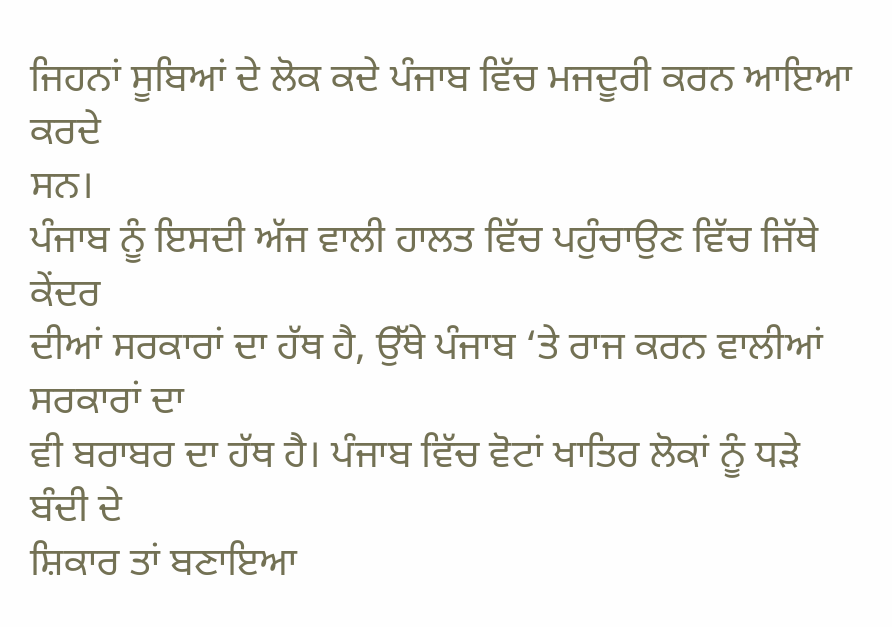ਜਿਹਨਾਂ ਸੂਬਿਆਂ ਦੇ ਲੋਕ ਕਦੇ ਪੰਜਾਬ ਵਿੱਚ ਮਜਦੂਰੀ ਕਰਨ ਆਇਆ ਕਰਦੇ
ਸਨ।
ਪੰਜਾਬ ਨੂੰ ਇਸਦੀ ਅੱਜ ਵਾਲੀ ਹਾਲਤ ਵਿੱਚ ਪਹੁੰਚਾਉਣ ਵਿੱਚ ਜਿੱਥੇ ਕੇਂਦਰ
ਦੀਆਂ ਸਰਕਾਰਾਂ ਦਾ ਹੱਥ ਹੈ, ਉੱਥੇ ਪੰਜਾਬ ‘ਤੇ ਰਾਜ ਕਰਨ ਵਾਲੀਆਂ ਸਰਕਾਰਾਂ ਦਾ
ਵੀ ਬਰਾਬਰ ਦਾ ਹੱਥ ਹੈ। ਪੰਜਾਬ ਵਿੱਚ ਵੋਟਾਂ ਖਾਤਿਰ ਲੋਕਾਂ ਨੂੰ ਧੜੇ ਬੰਦੀ ਦੇ
ਸ਼ਿਕਾਰ ਤਾਂ ਬਣਾਇਆ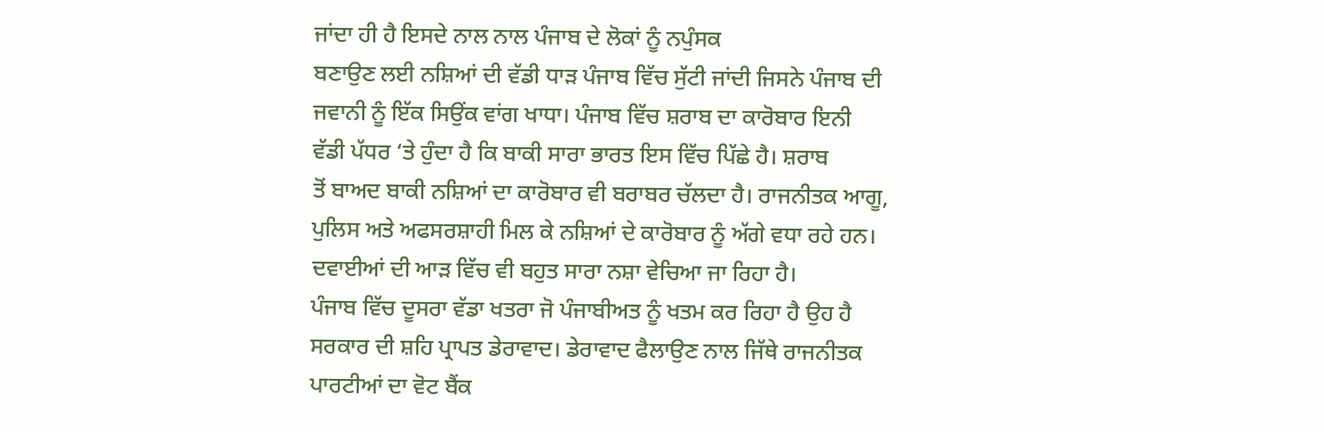ਜਾਂਦਾ ਹੀ ਹੈ ਇਸਦੇ ਨਾਲ ਨਾਲ ਪੰਜਾਬ ਦੇ ਲੋਕਾਂ ਨੂੰ ਨਪੁੰਸਕ
ਬਣਾਉਣ ਲਈ ਨਸ਼ਿਆਂ ਦੀ ਵੱਡੀ ਧਾੜ ਪੰਜਾਬ ਵਿੱਚ ਸੁੱਟੀ ਜਾਂਦੀ ਜਿਸਨੇ ਪੰਜਾਬ ਦੀ
ਜਵਾਨੀ ਨੂੰ ਇੱਕ ਸਿਉਂਕ ਵਾਂਗ ਖਾਧਾ। ਪੰਜਾਬ ਵਿੱਚ ਸ਼ਰਾਬ ਦਾ ਕਾਰੋਬਾਰ ਇਨੀ
ਵੱਡੀ ਪੱਧਰ ‘ਤੇ ਹੁੰਦਾ ਹੈ ਕਿ ਬਾਕੀ ਸਾਰਾ ਭਾਰਤ ਇਸ ਵਿੱਚ ਪਿੱਛੇ ਹੈ। ਸ਼ਰਾਬ
ਤੋਂ ਬਾਅਦ ਬਾਕੀ ਨਸ਼ਿਆਂ ਦਾ ਕਾਰੋਬਾਰ ਵੀ ਬਰਾਬਰ ਚੱਲਦਾ ਹੈ। ਰਾਜਨੀਤਕ ਆਗੂ,
ਪੁਲਿਸ ਅਤੇ ਅਫਸਰਸ਼ਾਹੀ ਮਿਲ ਕੇ ਨਸ਼ਿਆਂ ਦੇ ਕਾਰੋਬਾਰ ਨੂੰ ਅੱਗੇ ਵਧਾ ਰਹੇ ਹਨ।
ਦਵਾਈਆਂ ਦੀ ਆੜ ਵਿੱਚ ਵੀ ਬਹੁਤ ਸਾਰਾ ਨਸ਼ਾ ਵੇਚਿਆ ਜਾ ਰਿਹਾ ਹੈ।
ਪੰਜਾਬ ਵਿੱਚ ਦੂਸਰਾ ਵੱਡਾ ਖਤਰਾ ਜੋ ਪੰਜਾਬੀਅਤ ਨੂੰ ਖਤਮ ਕਰ ਰਿਹਾ ਹੈ ਉਹ ਹੈ
ਸਰਕਾਰ ਦੀ ਸ਼ਹਿ ਪ੍ਰਾਪਤ ਡੇਰਾਵਾਦ। ਡੇਰਾਵਾਦ ਫੈਲਾਉਣ ਨਾਲ ਜਿੱਥੇ ਰਾਜਨੀਤਕ
ਪਾਰਟੀਆਂ ਦਾ ਵੋਟ ਬੈਂਕ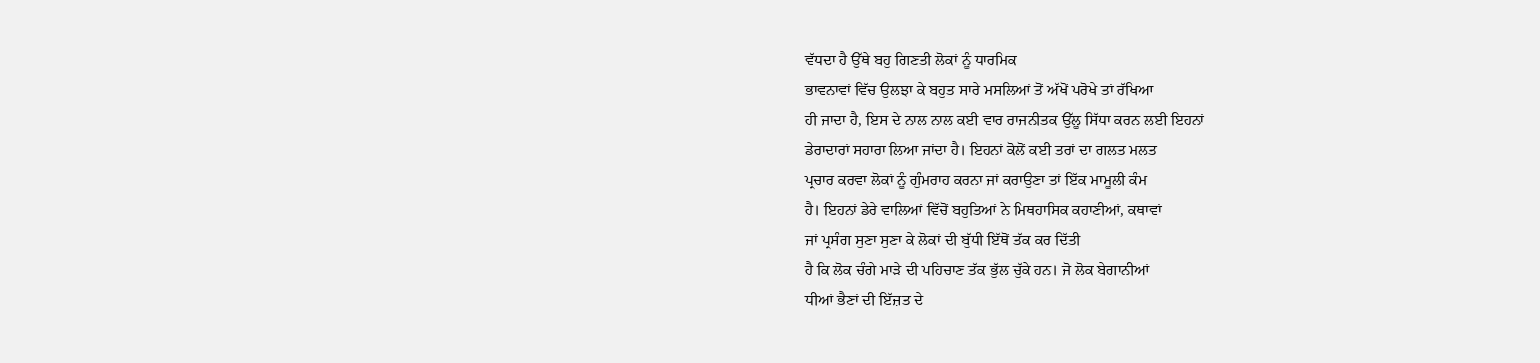ਵੱਧਦਾ ਹੈ ਉੱਥੇ ਬਹੁ ਗਿਣਤੀ ਲੋਕਾਂ ਨੂੰ ਧਾਰਮਿਕ
ਭਾਵਨਾਵਾਂ ਵਿੱਚ ਉਲਝਾ ਕੇ ਬਹੁਤ ਸਾਰੇ ਮਸਲਿਆਂ ਤੋਂ ਅੱਖੋਂ ਪਰੋਖੇ ਤਾਂ ਰੱਖਿਆ
ਹੀ ਜਾਦਾ ਹੈ, ਇਸ ਦੇ ਨਾਲ ਨਾਲ ਕਈ ਵਾਰ ਰਾਜਨੀਤਕ ਉੱਲੂ ਸਿੱਧਾ ਕਰਨ ਲਈ ਇਹਨਾਂ
ਡੇਰਾਦਾਰਾਂ ਸਹਾਰਾ ਲਿਆ ਜਾਂਦਾ ਹੈ। ਇਹਨਾਂ ਕੋਲੋਂ ਕਈ ਤਰਾਂ ਦਾ ਗਲਤ ਮਲਤ
ਪ੍ਰਚਾਰ ਕਰਵਾ ਲੋਕਾਂ ਨੂੰ ਗੁੰਮਰਾਹ ਕਰਨਾ ਜਾਂ ਕਰਾਉਣਾ ਤਾਂ ਇੱਕ ਮਾਮੂਲੀ ਕੰਮ
ਹੈ। ਇਹਨਾਂ ਡੇਰੇ ਵਾਲਿਆਂ ਵਿੱਚੋਂ ਬਹੁਤਿਆਂ ਨੇ ਮਿਥਹਾਸਿਕ ਕਹਾਣੀਆਂ, ਕਥਾਵਾਂ
ਜਾਂ ਪ੍ਰਸੰਗ ਸੁਣਾ ਸੁਣਾ ਕੇ ਲੋਕਾਂ ਦੀ ਬੁੱਧੀ ਇੱਥੋਂ ਤੱਕ ਕਰ ਦਿੱਤੀ
ਹੈ ਕਿ ਲੋਕ ਚੰਗੇ ਮਾੜੇ ਦੀ ਪਹਿਚਾਣ ਤੱਕ ਭੁੱਲ ਚੁੱਕੇ ਹਨ। ਜੋ ਲੋਕ ਬੇਗਾਨੀਆਂ
ਧੀਆਂ ਭੈਣਾਂ ਦੀ ਇੱਜ਼ਤ ਦੇ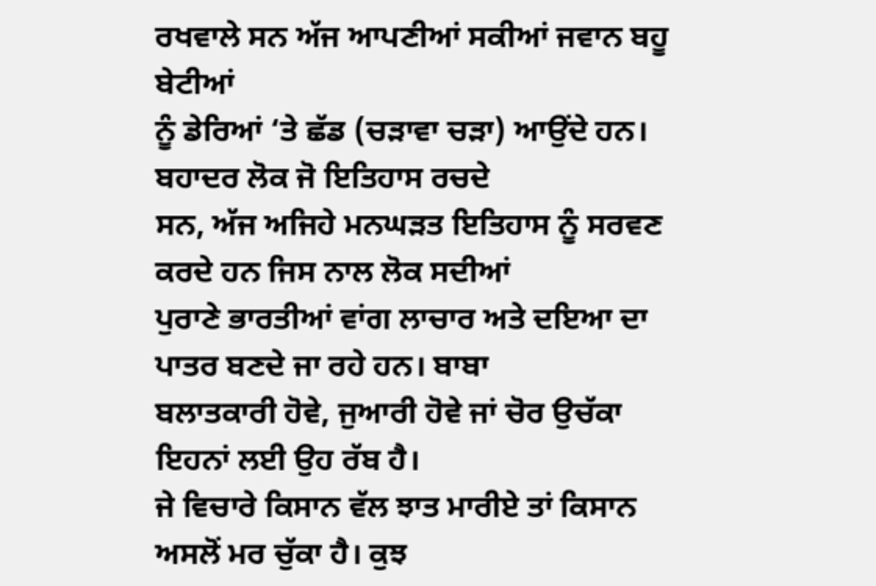ਰਖਵਾਲੇ ਸਨ ਅੱਜ ਆਪਣੀਆਂ ਸਕੀਆਂ ਜਵਾਨ ਬਹੂ ਬੇਟੀਆਂ
ਨੂੰ ਡੇਰਿਆਂ ‘ਤੇ ਛੱਡ (ਚੜਾਵਾ ਚੜਾ) ਆਉਂਦੇ ਹਨ। ਬਹਾਦਰ ਲੋਕ ਜੋ ਇਤਿਹਾਸ ਰਚਦੇ
ਸਨ, ਅੱਜ ਅਜਿਹੇ ਮਨਘੜਤ ਇਤਿਹਾਸ ਨੂੰ ਸਰਵਣ ਕਰਦੇ ਹਨ ਜਿਸ ਨਾਲ ਲੋਕ ਸਦੀਆਂ
ਪੁਰਾਣੇ ਭਾਰਤੀਆਂ ਵਾਂਗ ਲਾਚਾਰ ਅਤੇ ਦਇਆ ਦਾ ਪਾਤਰ ਬਣਦੇ ਜਾ ਰਹੇ ਹਨ। ਬਾਬਾ
ਬਲਾਤਕਾਰੀ ਹੋਵੇ, ਜੁਆਰੀ ਹੋਵੇ ਜਾਂ ਚੋਰ ਉਚੱਕਾ ਇਹਨਾਂ ਲਈ ਉਹ ਰੱਬ ਹੈ।
ਜੇ ਵਿਚਾਰੇ ਕਿਸਾਨ ਵੱਲ ਝਾਤ ਮਾਰੀਏ ਤਾਂ ਕਿਸਾਨ ਅਸਲੋਂ ਮਰ ਚੁੱਕਾ ਹੈ। ਕੁਝ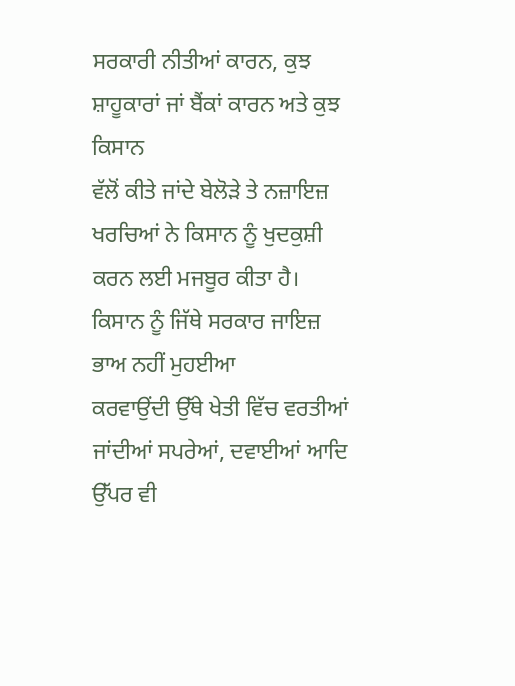ਸਰਕਾਰੀ ਨੀਤੀਆਂ ਕਾਰਨ, ਕੁਝ ਸ਼ਾਹੂਕਾਰਾਂ ਜਾਂ ਬੈਂਕਾਂ ਕਾਰਨ ਅਤੇ ਕੁਝ ਕਿਸਾਨ
ਵੱਲੋਂ ਕੀਤੇ ਜਾਂਦੇ ਬੇਲੋੜੇ ਤੇ ਨਜ਼ਾਇਜ਼ ਖਰਚਿਆਂ ਨੇ ਕਿਸਾਨ ਨੂੰ ਖੁਦਕੁਸ਼ੀ
ਕਰਨ ਲਈ ਮਜਬੂਰ ਕੀਤਾ ਹੈ। ਕਿਸਾਨ ਨੂੰ ਜਿੱਥੇ ਸਰਕਾਰ ਜਾਇਜ਼ ਭਾਅ ਨਹੀਂ ਮੁਹਈਆ
ਕਰਵਾਉਂਦੀ ਉੱਥੇ ਖੇਤੀ ਵਿੱਚ ਵਰਤੀਆਂ ਜਾਂਦੀਆਂ ਸਪਰੇਆਂ, ਦਵਾਈਆਂ ਆਦਿ ਉੱਪਰ ਵੀ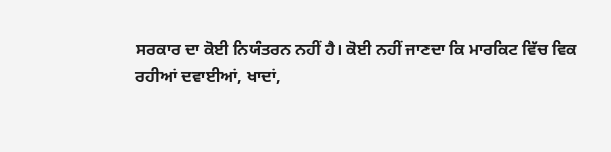ਸਰਕਾਰ ਦਾ ਕੋਈ ਨਿਯੰਤਰਨ ਨਹੀਂ ਹੈ। ਕੋਈ ਨਹੀਂ ਜਾਣਦਾ ਕਿ ਮਾਰਕਿਟ ਵਿੱਚ ਵਿਕ
ਰਹੀਆਂ ਦਵਾਈਆਂ, ਖਾਦਾਂ,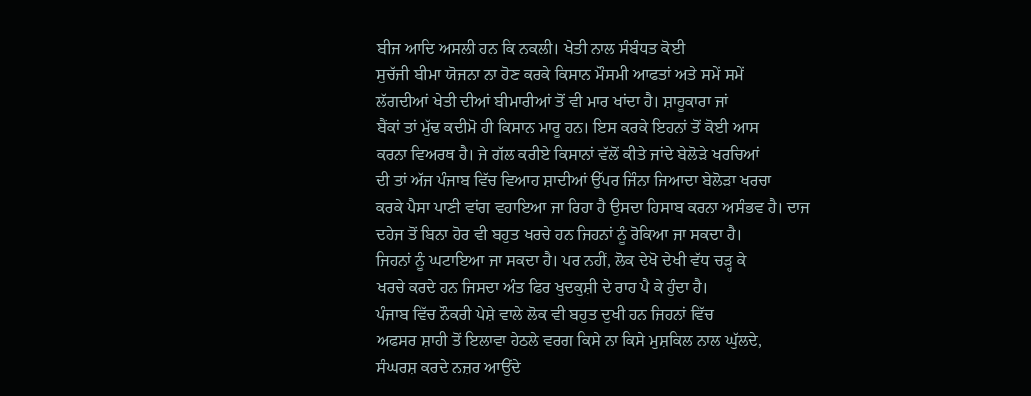ਬੀਜ ਆਦਿ ਅਸਲੀ ਹਨ ਕਿ ਨਕਲੀ। ਖੇਤੀ ਨਾਲ ਸੰਬੰਧਤ ਕੋਈ
ਸੁਚੱਜੀ ਬੀਮਾ ਯੋਜਨਾ ਨਾ ਹੋਣ ਕਰਕੇ ਕਿਸਾਨ ਮੌਸਮੀ ਆਫਤਾਂ ਅਤੇ ਸਮੇਂ ਸਮੇਂ
ਲੱਗਦੀਆਂ ਖੇਤੀ ਦੀਆਂ ਬੀਮਾਰੀਆਂ ਤੋਂ ਵੀ ਮਾਰ ਖਾਂਦਾ ਹੈ। ਸ਼ਾਹੂਕਾਰਾ ਜਾਂ
ਬੈਂਕਾਂ ਤਾਂ ਮੁੱਢ ਕਦੀਮੋ ਹੀ ਕਿਸਾਨ ਮਾਰੂ ਹਨ। ਇਸ ਕਰਕੇ ਇਹਨਾਂ ਤੋਂ ਕੋਈ ਆਸ
ਕਰਨਾ ਵਿਅਰਥ ਹੈ। ਜੇ ਗੱਲ ਕਰੀਏ ਕਿਸਾਨਾਂ ਵੱਲੋਂ ਕੀਤੇ ਜਾਂਦੇ ਬੇਲੋੜੇ ਖਰਚਿਆਂ
ਦੀ ਤਾਂ ਅੱਜ ਪੰਜਾਬ ਵਿੱਚ ਵਿਆਹ ਸ਼ਾਦੀਆਂ ਉੱਪਰ ਜਿੰਨਾ ਜਿਆਦਾ ਬੇਲੋੜਾ ਖਰਚਾ
ਕਰਕੇ ਪੈਸਾ ਪਾਣੀ ਵਾਂਗ ਵਹਾਇਆ ਜਾ ਰਿਹਾ ਹੈ ਉਸਦਾ ਹਿਸਾਬ ਕਰਨਾ ਅਸੰਭਵ ਹੈ। ਦਾਜ
ਦਹੇਜ ਤੋਂ ਬਿਨਾ ਹੋਰ ਵੀ ਬਹੁਤ ਖਰਚੇ ਹਨ ਜਿਹਨਾਂ ਨੂੰ ਰੋਕਿਆ ਜਾ ਸਕਦਾ ਹੈ।
ਜਿਹਨਾਂ ਨੂੰ ਘਟਾਇਆ ਜਾ ਸਕਦਾ ਹੈ। ਪਰ ਨਹੀਂ, ਲੋਕ ਦੇਖੋ ਦੇਖੀ ਵੱਧ ਚੜ੍ਹ ਕੇ
ਖਰਚੇ ਕਰਦੇ ਹਨ ਜਿਸਦਾ ਅੰਤ ਫਿਰ ਖੁਦਕੁਸ਼ੀ ਦੇ ਰਾਹ ਪੈ ਕੇ ਹੁੰਦਾ ਹੈ।
ਪੰਜਾਬ ਵਿੱਚ ਨੌਕਰੀ ਪੇਸ਼ੇ ਵਾਲੇ ਲੋਕ ਵੀ ਬਹੁਤ ਦੁਖੀ ਹਨ ਜਿਹਨਾਂ ਵਿੱਚ
ਅਫਸਰ ਸ਼ਾਹੀ ਤੋਂ ਇਲਾਵਾ ਹੇਠਲੇ ਵਰਗ ਕਿਸੇ ਨਾ ਕਿਸੇ ਮੁਸ਼ਕਿਲ ਨਾਲ ਘੁੱਲਦੇ,
ਸੰਘਰਸ਼ ਕਰਦੇ ਨਜ਼ਰ ਆਉਂਦੇ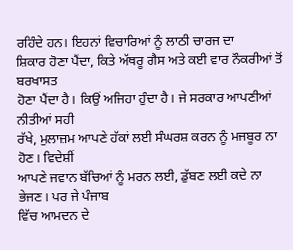ਰਹਿੰਦੇ ਹਨ। ਇਹਨਾਂ ਵਿਚਾਰਿਆਂ ਨੂੰ ਲਾਠੀ ਚਾਰਜ ਦਾ
ਸ਼ਿਕਾਰ ਹੋਣਾ ਪੈਂਦਾ, ਕਿਤੇ ਅੱਥਰੂ ਗੈਸ ਅਤੇ ਕਈ ਵਾਰ ਨੌਕਰੀਆਂ ਤੋਂ ਬਰਖਾਸਤ
ਹੋਣਾ ਪੈਂਦਾ ਹੈ। ਕਿਉਂ ਅਜਿਹਾ ਹੁੰਦਾ ਹੈ। ਜੇ ਸਰਕਾਰ ਆਪਣੀਆਂ ਨੀਤੀਆਂ ਸਹੀ
ਰੱਖੇ, ਮੁਲਾਜ਼ਮ ਆਪਣੇ ਹੱਕਾਂ ਲਈ ਸੰਘਰਸ਼ ਕਰਨ ਨੂੰ ਮਜਬੂਰ ਨਾ ਹੋਣ। ਵਿਦੇਸ਼ੀਂ
ਆਪਣੇ ਜਵਾਨ ਬੱਚਿਆਂ ਨੂੰ ਮਰਨ ਲਈ, ਡੁੱਬਣ ਲਈ ਕਦੇ ਨਾ ਭੇਜਣ। ਪਰ ਜੇ ਪੰਜਾਬ
ਵਿੱਚ ਆਮਦਨ ਦੇ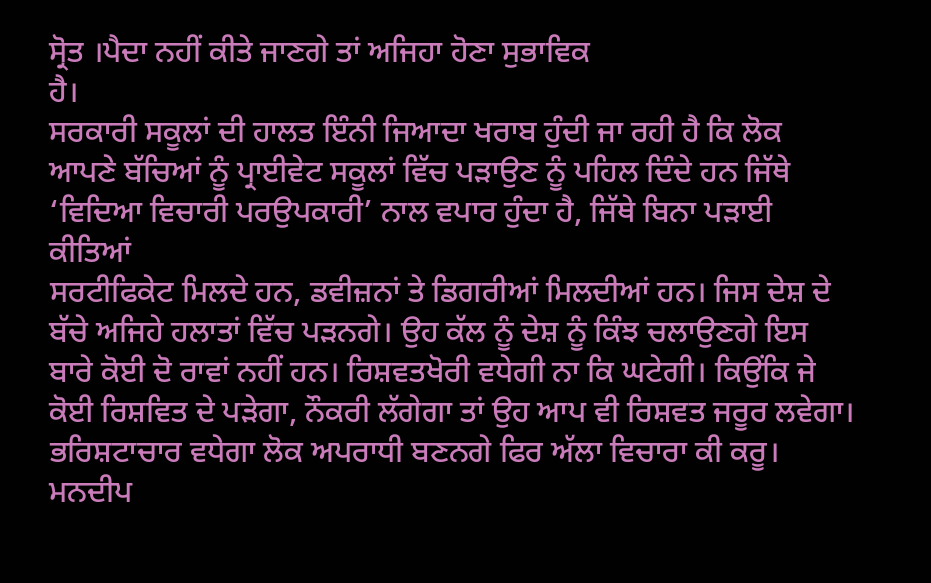ਸ੍ਰੋਤ ।ਪੈਦਾ ਨਹੀਂ ਕੀਤੇ ਜਾਣਗੇ ਤਾਂ ਅਜਿਹਾ ਹੋਣਾ ਸੁਭਾਵਿਕ
ਹੈ।
ਸਰਕਾਰੀ ਸਕੂਲਾਂ ਦੀ ਹਾਲਤ ਇੰਨੀ ਜਿਆਦਾ ਖਰਾਬ ਹੁੰਦੀ ਜਾ ਰਹੀ ਹੈ ਕਿ ਲੋਕ
ਆਪਣੇ ਬੱਚਿਆਂ ਨੂੰ ਪ੍ਰਾਈਵੇਟ ਸਕੂਲਾਂ ਵਿੱਚ ਪੜਾਉਣ ਨੂੰ ਪਹਿਲ ਦਿੰਦੇ ਹਨ ਜਿੱਥੇ
‘ਵਿਦਿਆ ਵਿਚਾਰੀ ਪਰਉਪਕਾਰੀ’ ਨਾਲ ਵਪਾਰ ਹੁੰਦਾ ਹੈ, ਜਿੱਥੇ ਬਿਨਾ ਪੜਾਈ ਕੀਤਿਆਂ
ਸਰਟੀਫਿਕੇਟ ਮਿਲਦੇ ਹਨ, ਡਵੀਜ਼ਨਾਂ ਤੇ ਡਿਗਰੀਆਂ ਮਿਲਦੀਆਂ ਹਨ। ਜਿਸ ਦੇਸ਼ ਦੇ
ਬੱਚੇ ਅਜਿਹੇ ਹਲਾਤਾਂ ਵਿੱਚ ਪੜਨਗੇ। ਉਹ ਕੱਲ ਨੂੰ ਦੇਸ਼ ਨੂੰ ਕਿੰਝ ਚਲਾਉਣਗੇ ਇਸ
ਬਾਰੇ ਕੋਈ ਦੋ ਰਾਵਾਂ ਨਹੀਂ ਹਨ। ਰਿਸ਼ਵਤਖੋਰੀ ਵਧੇਗੀ ਨਾ ਕਿ ਘਟੇਗੀ। ਕਿਉਂਕਿ ਜੇ
ਕੋਈ ਰਿਸ਼ਵਿਤ ਦੇ ਪੜੇਗਾ, ਨੌਕਰੀ ਲੱਗੇਗਾ ਤਾਂ ਉਹ ਆਪ ਵੀ ਰਿਸ਼ਵਤ ਜਰੂਰ ਲਵੇਗਾ।
ਭਰਿਸ਼ਟਾਚਾਰ ਵਧੇਗਾ ਲੋਕ ਅਪਰਾਧੀ ਬਣਨਗੇ ਫਿਰ ਅੱਲਾ ਵਿਚਾਰਾ ਕੀ ਕਰੂ। ਮਨਦੀਪ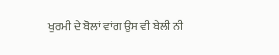ਖੁਰਮੀ ਦੇ ਬੋਲਾਂ ਵਾਂਗ ਉਸ ਵੀ ਬੇਲੀ ਨੀ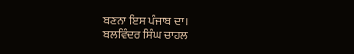ਬਣਨਾ ਇਸ ਪੰਜਾਬ ਦਾ।
ਬਲਵਿੰਦਰ ਸਿੰਘ ਚਾਹਲ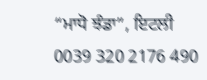“ਮਾਧੋ ਝੰਡਾ”, ਇਟਲੀ
0039 320 2176 490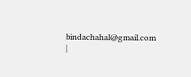bindachahal@gmail.com
|